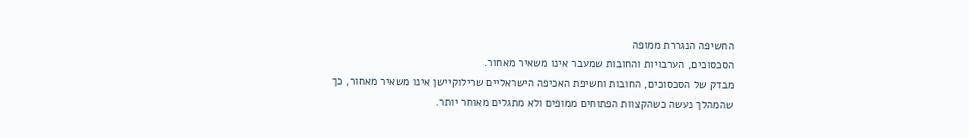החשיפה הנגררת ממופה
הסכסוכים, הערבויות והחובות שמעבר אינו משאיר מאחור.
מבדק של הסכסוכים, החובות וחשיפת האכיפה הישראליים שרילוקיישן אינו משאיר מאחור, כך שהמהלך נעשה כשהקצוות הפתוחים ממופים ולא מתגלים מאוחר יותר.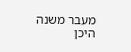מעבר משנה היכן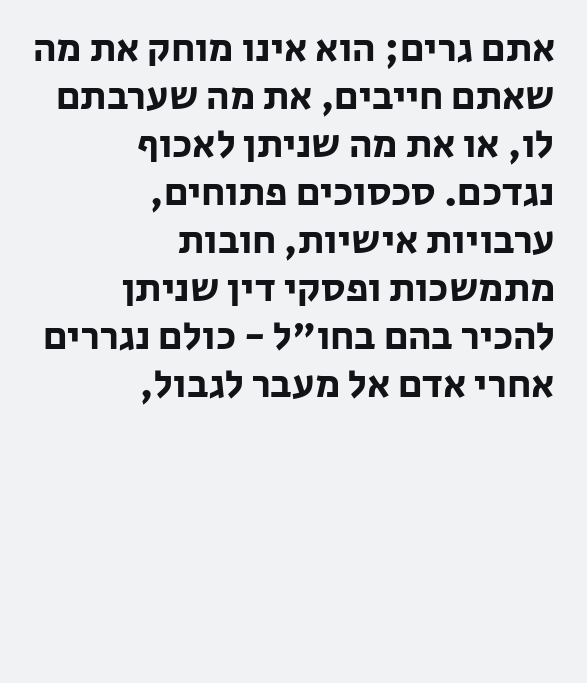אתם גרים; הוא אינו מוחק את מה שאתם חייבים, את מה שערבתם לו, או את מה שניתן לאכוף נגדכם. סכסוכים פתוחים, ערבויות אישיות, חובות מתמשכות ופסקי דין שניתן להכיר בהם בחו"ל - כולם נגררים אחרי אדם אל מעבר לגבול,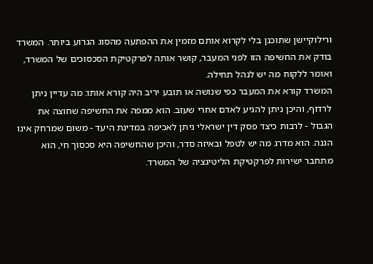ורילוקיישן שתוכנן בלי לקרוא אותם מזמין את ההפתעה מהסוג הגרוע ביותר. המשרד בודק את החשיפה הזו לפני המעבר, קושר אותה לפרקטיקת הסכסוכים של המשרד, ואומר ללקוח מה יש לנהל תחילה.
המשרד קורא את המעבר כפי שנושה או תובע יריב היה קורא אותו: מה עדיין ניתן לרדוף, והיכן ניתן להגיע לאדם אחרי שעזב. הוא ממפה את החשיפה שחוצה את הגבול - לרבות כיצד פסק דין ישראלי ניתן לאכיפה במדינת היעד - משום שמרחק אינו הגנה. הוא מדרג מה יש לטפל ובאיזה סדר, והיכן שהחשיפה היא סכסוך חי, הוא מתחבר ישירות לפרקטיקת הליטיגציה של המשרד.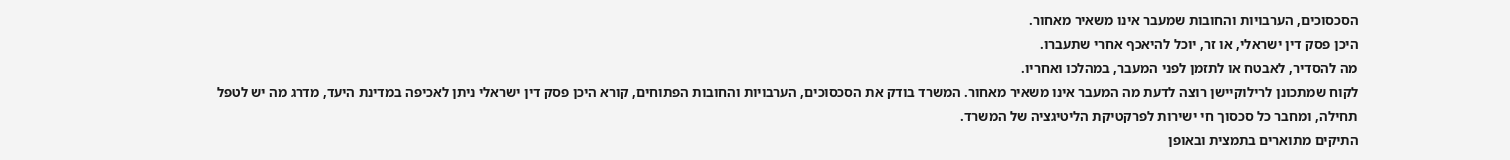הסכסוכים, הערבויות והחובות שמעבר אינו משאיר מאחור.
היכן פסק דין ישראלי, או זר, יוכל להיאכף אחרי שתעברו.
מה להסדיר, לאבטח או לתזמן לפני המעבר, במהלכו ואחריו.
לקוח שמתכונן לרילוקיישן רוצה לדעת מה המעבר אינו משאיר מאחור. המשרד בודק את הסכסוכים, הערבויות והחובות הפתוחים, קורא היכן פסק דין ישראלי ניתן לאכיפה במדינת היעד, מדרג מה יש לטפל תחילה, ומחבר כל סכסוך חי ישירות לפרקטיקת הליטיגציה של המשרד.
התיקים מתוארים בתמצית ובאופן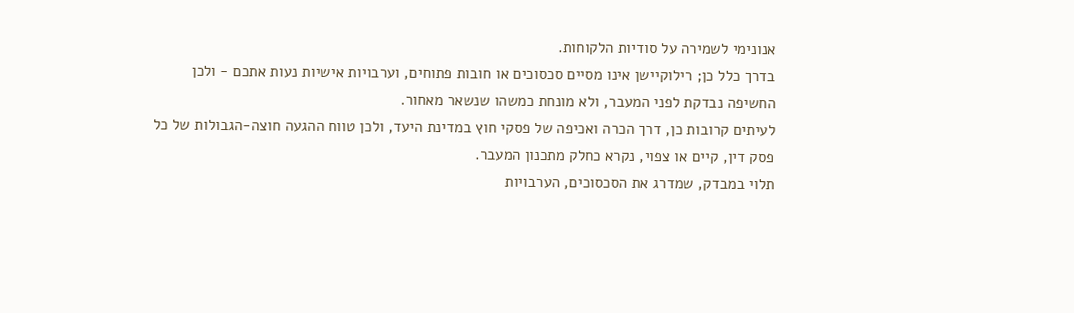אנונימי לשמירה על סודיות הלקוחות.
בדרך כלל כן; רילוקיישן אינו מסיים סכסוכים או חובות פתוחים, וערבויות אישיות נעות אתכם - ולכן החשיפה נבדקת לפני המעבר, ולא מונחת כמשהו שנשאר מאחור.
לעיתים קרובות כן, דרך הכרה ואכיפה של פסקי חוץ במדינת היעד, ולכן טווח ההגעה חוצה-הגבולות של כל פסק דין, קיים או צפוי, נקרא כחלק מתכנון המעבר.
תלוי במבדק, שמדרג את הסכסוכים, הערבויות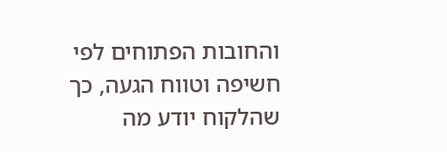והחובות הפתוחים לפי חשיפה וטווח הגעה, כך שהלקוח יודע מה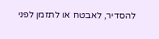להסדיר, לאבטח או לתזמן לפני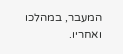המעבר, במהלכו ואחריו.